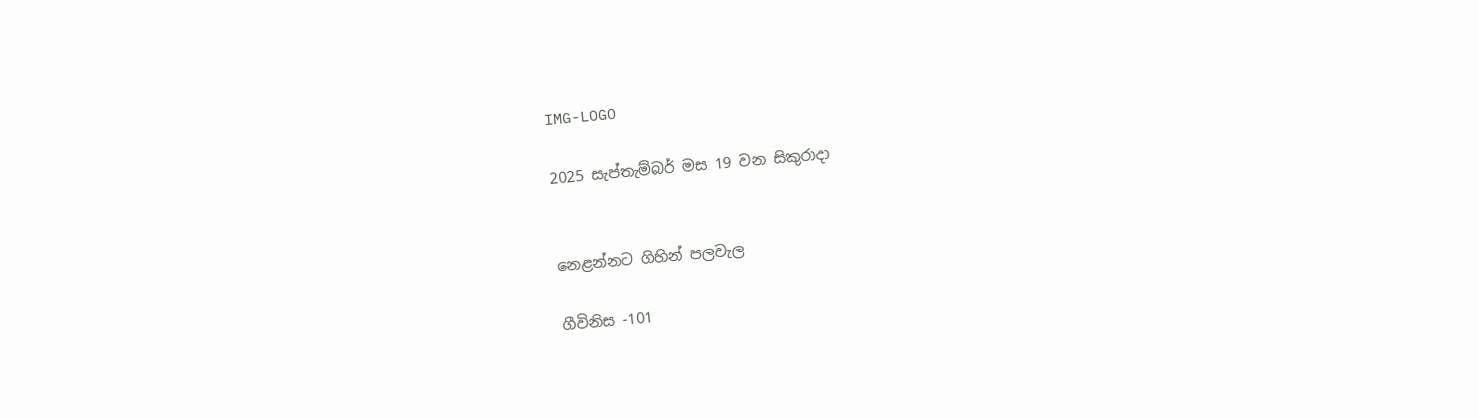IMG-LOGO

2025 සැප්තැම්බර් මස 19 වන සිකුරාදා


නෙළන්නට ගිහින් පලවැල

ගීවිනිස -101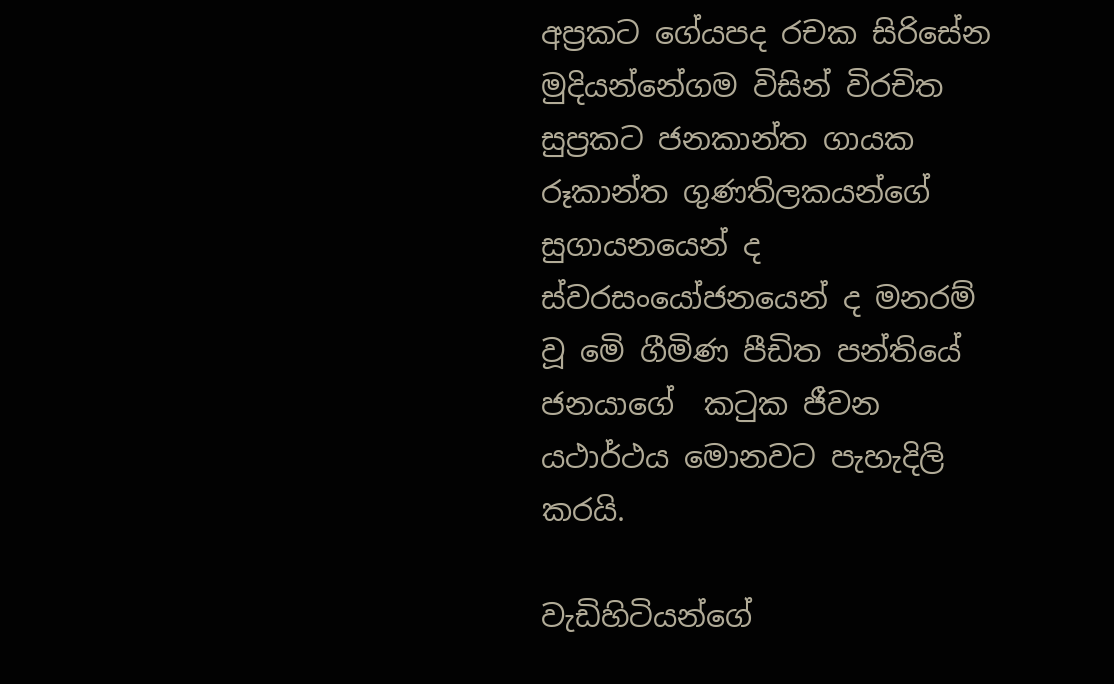අප්‍රකට ගේයපද රචක සිරිසේන මුදියන්නේගම විසින් විරචිත සුප්‍රකට ජනකාන්ත ගායක රූකාන්ත ගුණතිලකයන්ගේ සුගායනයෙන් ද ස්වරසංයෝජනයෙන් ද මනරම් වූ මෙි ගීමිණ පීඩිත පන්තියේ ජනයාගේ  කටුක ජීවන යථාර්ථය මොනවට පැහැදිලි කරයි.

වැඩිහිටියන්ගේ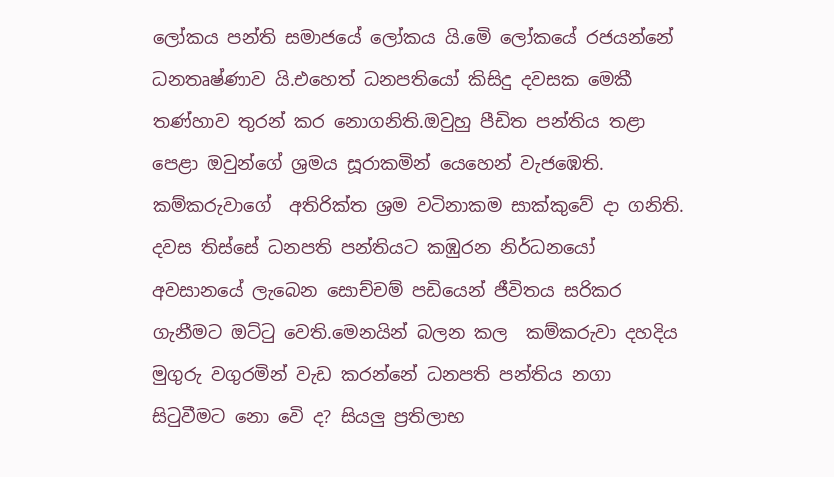ලෝකය පන්ති සමාජයේ ලෝකය යි.මෙි ලෝකයේ රජයන්නේ ධනතෘෂ්ණාව යි.එහෙත් ධනපතියෝ කිසිදු දවසක මෙකී තණ්හාව තුරන් කර නොගනිති.ඔවුහු පීඩිත පන්තිය තළා පෙළා ඔවුන්ගේ ශ්‍රමය සූරාකමින් යෙහෙන් වැජඹෙති. කම්කරුවාගේ  අතිරික්ත ශ්‍රම වටිනාකම සාක්කුවේ දා ගනිති. දවස තිස්සේ ධනපති පන්තියට කඹුරන නිර්ධනයෝ අවසානයේ ලැබෙන සොච්චම් පඩියෙන් ජීවිතය සරිකර ගැනීමට ඔට්ටු වෙති.මෙනයින් බලන කල  කම්කරුවා දහදිය මුගුරු වගුරමින් වැඩ කරන්නේ ධනපති පන්තිය නගා සිටුවීමට නො වෙි ද? සියලු ප්‍රතිලාභ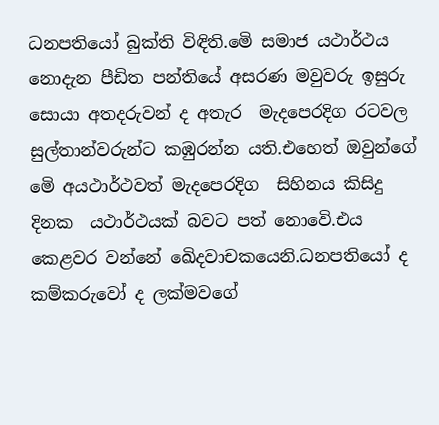ධනපතියෝ බුක්ති විඳිති.මෙි සමාජ යථාර්ථය නොදැන පීඩිත පන්තියේ අසරණ මවුවරු ඉසුරු සොයා අතදරුවන් ද අතැර  මැදපෙරදිග රටවල සුල්තාන්වරුන්ට කඹුරන්න යති.එහෙත් ඔවුන්ගේ මෙි අයථාර්ථවත් මැදපෙරදිග  සිහිනය කිසිදු දිනක  යථාර්ථයක් බවට පත් නොවෙි.එය කෙළවර වන්නේ ඛෙිදවාචකයෙනි.ධනපතියෝ ද කම්කරුවෝ ද ලක්මවගේ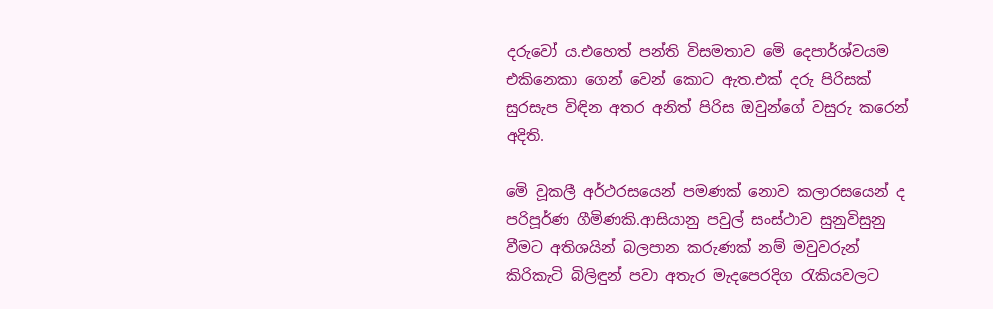දරුවෝ ය.එහෙත් පන්ති විසමතාව මෙි දෙපාර්ශ්වයම එකිනෙකා ගෙන් වෙන් කොට ඇත.එක් දරු පිරිසක් සුරසැප විඳින අතර අනිත් පිරිස ඔවුන්ගේ වසුරු කරෙන් අදිති.

මෙි වූකලී අර්ථරසයෙන් පමණක් නොව කලාරසයෙන් ද පරිපූර්ණ ගීමිණකි.ආසියානු පවුල් සංස්ථාව සුනුවිසුනු වීමට අතිශයින් බලපාන කරුණක් නම් මවුවරුන් කිරිකැටි බිලිඳුන් පවා අතැර මැදපෙරදිග රැකියවලට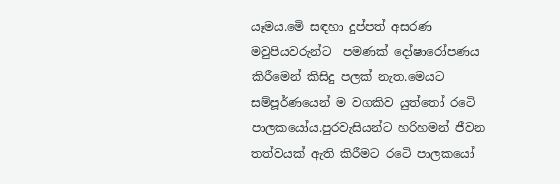යෑමය.මෙි සඳහා දුප්පත් අසරණ මවුපියවරුන්ට  පමණක් දෝෂාරෝපණය කිරීමෙන් කිසිදු පලක් නැත.මෙයට සම්පූර්ණයෙන් ම වගකිව යුත්තෝ රටෙි පාලකයෝය.පුරවැසියන්ට හරිහමන් ජීවන තත්වයක් ඇති කිරීමට රටෙි පාලකයෝ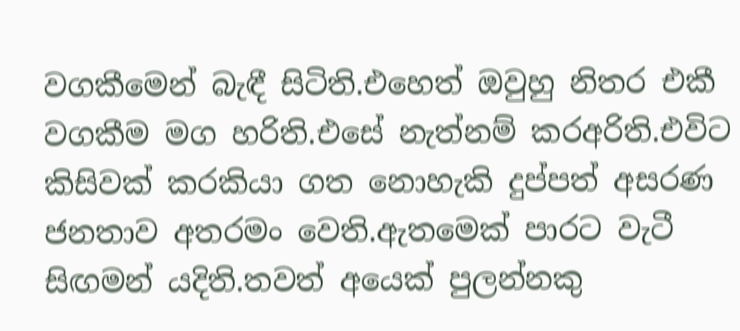වගකීමෙන් බැඳී සිටිති.එහෙත් ඔවුහු නිතර එකී වගකීම මග හරිති.එසේ නැත්නම් කරඅරිති.එවිට කිසිවක් කරකියා ගත නොහැකි දුප්පත් අසරණ ජනතාව අතරමං වෙති.ඇතමෙක් පාරට වැටී සිඟමන් යදිති.තවත් අයෙක් පුලන්නකු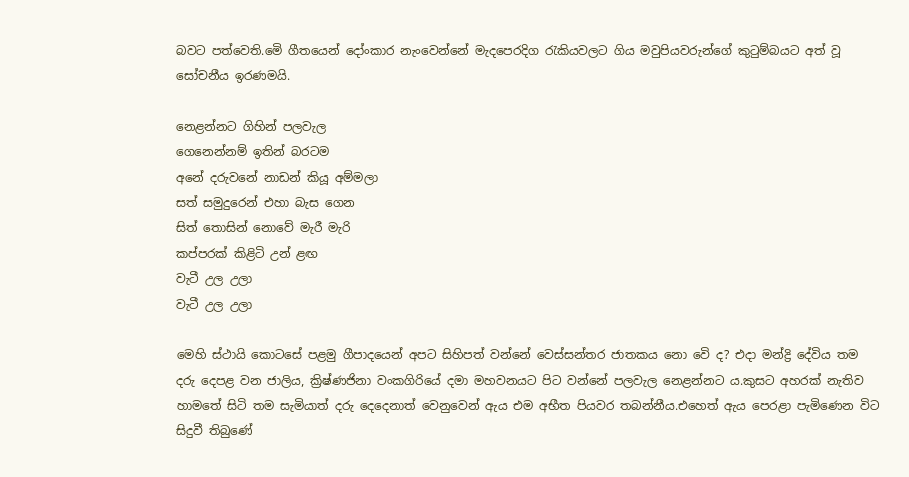බවට පත්වෙති.මෙි ගීතයෙන් දෝංකාර නැංවෙන්නේ මැදපෙරදිග රැකියවලට ගිය මවුපියවරුන්ගේ කුටුම්බයට අත් වූ සෝචනීය ඉරණමයි.

නෙළන්නට ගිහින් පලවැල
ගෙනෙන්නම් ඉතින් බරටම
අනේ දරුවනේ නාඩන් කියූ අම්මලා
සත් සමුදුරෙන් එහා බැස ගෙන
සිත් තොසින් නොවේ මැරී මැරි
කප්පරක් කිළිටි උන් ළඟ
වැටී උල උලා
වැටී උල උලා

මෙහි ස්ථායි කොටසේ පළමු ගීපාදයෙන් අපට සිහිපත් වන්නේ වෙස්සන්තර ජාතකය නො වෙි ද? එදා මන්ද්‍රි දේවිය තම දරු දෙපළ වන ජාලිය, ක්‍රිෂ්ණජිනා වංකගිරියේ දමා මහවනයට පිට වන්නේ පලවැල නෙළන්නට ය.කුසට අහරක් නැතිව හාමතේ සිටි තම සැමියාත් දරු දෙදෙනාත් වෙනුවෙන් ඇය එම අභීත පියවර තබන්නීය.එහෙත් ඇය පෙරළා පැමිණෙන විට සිදුවී තිබුණේ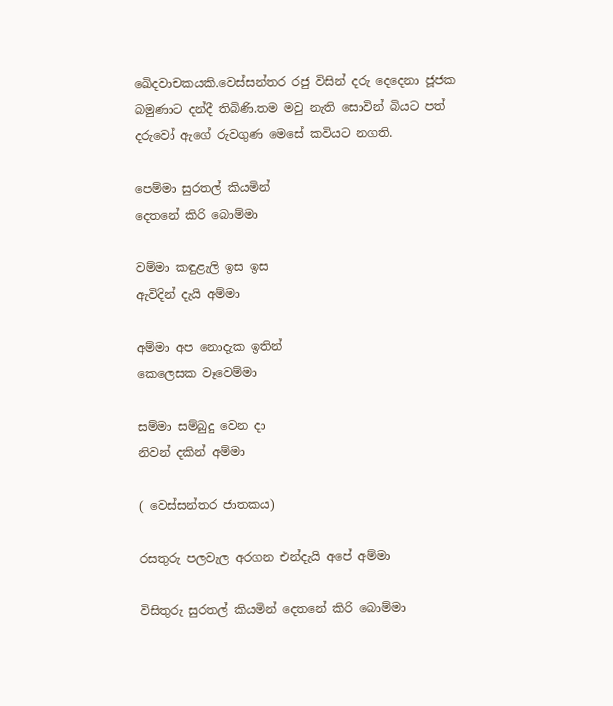ඛෙිදවාචකයකි.වෙස්සන්තර රජු විසින් දරු දෙදෙනා ජූජක බමුණාට දන්දී තිබිණි.තම මවු නැති සොවින් බියට පත් දරුවෝ ඇගේ රුවගුණ මෙසේ කවියට නගති.

පෙම්මා සුරතල් කියමින්
දෙතනේ කිරි බොම්මා

වම්මා කඳුළැලි ඉස ඉස
ඇවිදින් දැයි අම්මා

අම්මා අප නොදැක ඉතින්
කෙලෙසක වෑවෙම්මා

සම්මා සම්බුදු වෙන දා
නිවන් දකින් අම්මා

( වෙස්සන්තර ජාතකය)

රසතුරු පලවැල අරගන එන්දැයි අපේ අම්මා

විසිතුරු සුරතල් කියමින් දෙතනේ කිරි බොම්මා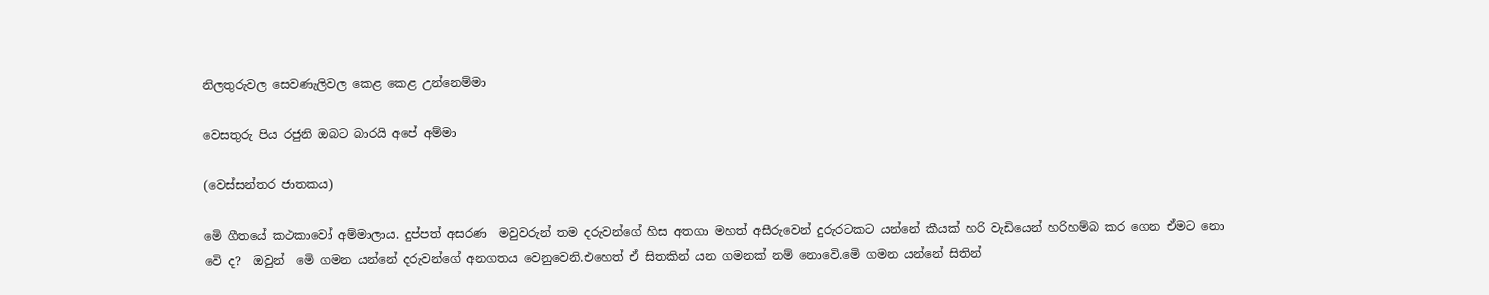නිලතුරුවල සෙවණැලිවල කෙළ කෙළ උන්නෙම්මා

වෙසතුරු පිය රජුනි ඔබට බාරයි අපේ අම්මා

(වෙස්සන්තර ජාතකය)

මෙි ගීතයේ කථකාවෝ අම්මාලාය. දුප්පත් අසරණ  මවුවරුන් තම දරුවන්ගේ හිස අතගා මහත් අසීරුවෙන් දුරුරටකට යන්නේ කීයක් හරි වැඩියෙන් හරිහම්බ කර ගෙන ඒමට නො වෙි ද?  ඔවුන්  මෙි ගමන යන්නේ දරුවන්ගේ අනගතය වෙනුවෙනි.එහෙත් ඒ සිතකින් යන ගමනක් නම් නොවෙි.මෙි ගමන යන්නේ සිතින්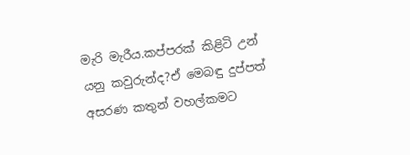මැරි මැරීය.කප්පරක් කිළිටි උන් යනු කවුරුන්ද?ඒ මෙබඳු දුප්පත් අසරණ කතුන් වහල්කමට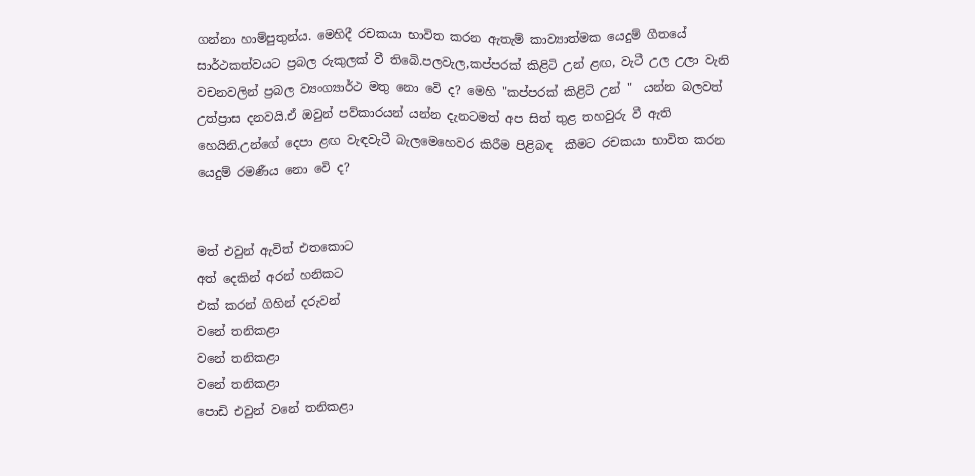ගන්නා හාම්පුතුන්ය. මෙහිදී රචකයා භාවිත කරන ඇතැම් කාව්‍යාත්මක යෙදුම් ගීතයේ සාර්ථකත්වයට ප්‍රබල රුකුලක් වී තිබෙි.පලවැල,කප්පරක් කිළිටි උන් ළඟ, වැටී උල උලා වැනි වචනවලින් ප්‍රබල ව්‍යංග්‍යාර්ථ මතු නො වෙි ද? මෙහි "කප්පරක් කිළිටි උන් "  යන්න බලවත් උත්ප්‍රාස දනවයි.ඒ ඔවුන් පව්කාරයන් යන්න දැනටමත් අප සිත් තුළ තහවුරු වී ඇති හෙයිනි.උන්ගේ දෙපා ළඟ වැඳවැටී බැලමෙහෙවර කිරීම පිළිබඳ  කීමට රචකයා භාවිත කරන යෙදුම් රමණීය නො වෙි ද?


මත් එවුන් ඇවිත් එතකොට
අත් දෙකින් අරන් හනිකට
එක් කරන් ගිහින් දරුවන්
වනේ තනිකළා
වනේ තනිකළා
වනේ තනිකළා
පොඩි එවුන් වනේ තනිකළා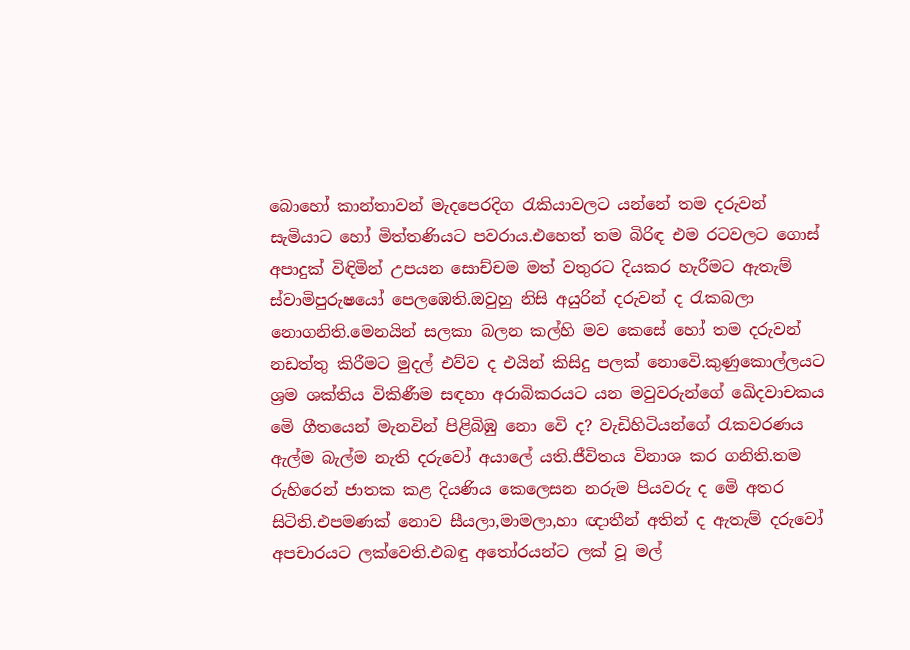බොහෝ කාන්තාවන් මැදපෙරදිග රැකියාවලට යන්නේ තම දරුවන් සැමියාට හෝ මිත්තණියට පවරාය.එහෙත් තම බිරිඳ එම රටවලට ගොස් අපාදුක් විඳිමින් උපයන සොච්චම මත් වතුරට දියකර හැරීමට ඇතැම් ස්වාමිපුරුෂයෝ පෙලඹෙති.ඔවුහු නිසි අයුරින් දරුවන් ද රැකබලා නොගනිති.මෙනයින් සලකා බලන කල්හි මව කෙසේ හෝ තම දරුවන් නඩත්තු කිරීමට මුදල් එව්ව ද එයින් කිසිදු පලක් නොවෙි.කුණුකොල්ලයට ශ්‍රම ශක්තිය විකිණීම සඳහා අරාබිකරයට යන මවුවරුන්ගේ ඛෙිදවාචකය මෙි ගීතයෙන් මැනවින් පිළිබිඹු නො වෙි ද? වැඩිහිටියන්ගේ රැකවරණය  ඇල්ම බැල්ම නැති දරුවෝ අයාලේ යති.ජීවිතය විනාශ කර ගනිති.තම රුහිරෙන් ජාතක කළ දියණිය කෙලෙසන නරුම පියවරු ද මෙි අතර සිටිති.එපමණක් නොව සීයලා,මාමලා,හා ඥාතීන් අතින් ද ඇතැම් දරුවෝ අපචාරයට ලක්වෙති.එබඳු අතෝරයන්ට ලක් වූ මල්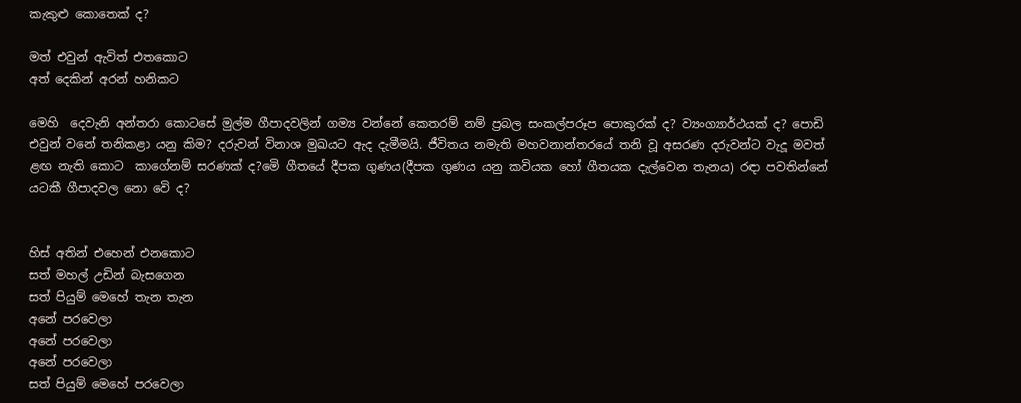කැකුළු කොතෙක් ද?

මත් එවුන් ඇවිත් එතකොට
අත් දෙකින් අරන් හනිකට

මෙහි  දෙවැනි අන්තරා කොටසේ මුල්ම ගීපාදවලින් ගම්‍ය වන්නේ කෙතරම් නම් ප්‍රබල සංකල්පරූප පොකුරක් ද? ව්‍යංග්‍යාර්ථයක් ද? පොඩි එවුන් වනේ තනිකළා යනු කිම? දරුවන් විනාශ මුඛයට ඇද දැමීමයි. ජීවිතය නමැති මහවනාන්තරයේ තනි වූ අසරණ දරුවන්ට වැදූ මවත් ළඟ නැති කොට  කාගේනම් සරණක් ද?මෙි ගීතයේ දීපක ගුණය(දීපක ගුණය යනු කවියක හෝ ගීතයක දැල්වෙන තැනය) රඳා පවතින්නේ යටකී ගීපාදවල නො වෙි ද?


හිස් අතින් එහෙන් එනකොට
සත් මහල් උඩින් බැසගෙන
සත් පියුම් මෙහේ තැන තැන
අනේ පරවෙලා
අනේ පරවෙලා
අනේ පරවෙලා
සත් පියුම් මෙහේ පරවෙලා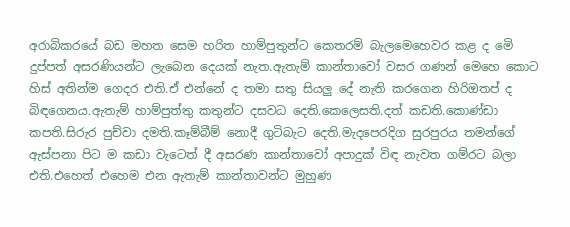අරාබිකරයේ බඩ මහත සෙම හරිත හාම්පුතුන්ට කෙතරම් බැලමෙහෙවර කළ ද මෙි දුප්පත් අසරණියන්ට ලැබෙන දෙයක් නැත.ඇතැම් කාන්තාවෝ වසර ගණන් මෙහෙ කොට හිස් අතින්ම ගෙදර එති.ඒ එන්නේ ද තමා සතු සියලු දේ නැති කරගෙන හිරිඔතප් ද බිඳගෙනය.ඇතැම් හාම්පුත්තු කතුන්ට දසවධ දෙති.කෙලෙසති.දත් කඩති.කොණ්ඩා කපති.සිරුර පුච්වා දමති.කෑම්බීම් නොදී ගුටිබැට දෙති.මැදපෙරදිග සුරපුරය තමන්ගේ ඇස්පනා පිට ම කඩා වැටෙත් දී අසරණ කාන්තාවෝ අපාදුක් විඳ නැවත ගම්රට බලා එති.එහෙත් එහෙම එන ඇතැම් කාන්තාවන්ට මුහුණ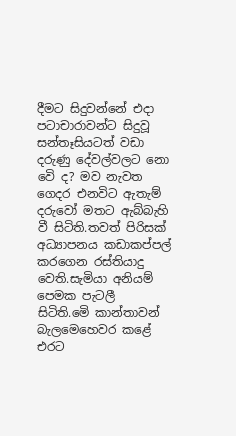දීමට සිදුවන්නේ එදා පටාචාරාවන්ට සිදුවූ සන්තෑසියටත් වඩා දරුණු දේවල්වලට නො වෙි ද? මව නැවත ගෙදර එනවිට ඇතැම් දරුවෝ මතට ඇබ්බැහි වී සිටිති.තවත් පිරිසක් අධ්‍යාපනය කඩාකප්පල් කරගෙන රස්තියාදු වෙති.සැමියා අනියම් පෙමක පැටලී සිටිති.මෙි කාන්තාවන් බැලමෙහෙවර කළේ එරට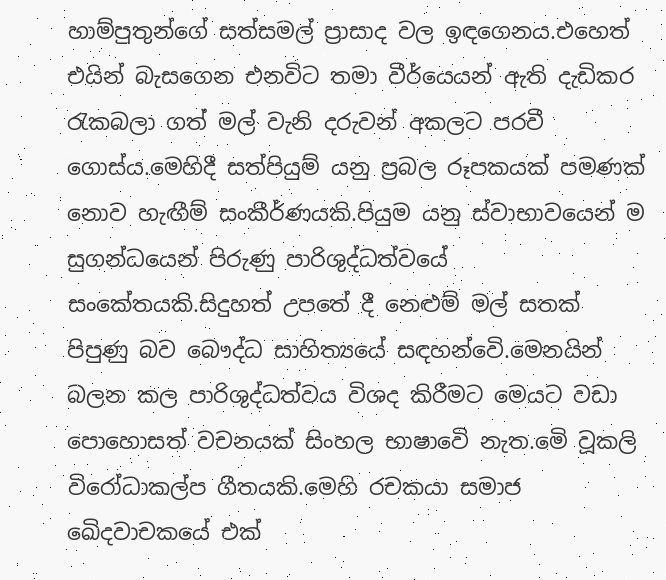හාම්පුතුන්ගේ සත්සමල් ප්‍රාසාද වල ඉඳගෙනය.එහෙත් එයින් බැසගෙන එනවිට තමා වීර්යෙයන් ඇති දැඩිකර රැකබලා ගත් මල් වැනි දරුවන් අකලට පරවී ගොස්ය.මෙහිදී සත්පියුම් යනු ප්‍රබල රූපකයක් පමණක් නොව හැඟීම් සංකීර්ණයකි.පියුම යනු ස්වාභාවයෙන් ම සුගන්ධයෙන් පිරුණු පාරිශුද්ධත්වයේ සංකේතයකි.සිදුහත් උපතේ දී නෙළුම් මල් සතක් පිපුණු බව බෞද්ධ සාහිත්‍යයේ සඳහන්වෙි.මෙනයින් බලන කල පාරිශුද්ධත්වය විශද කිරීමට මෙයට වඩා පොහොසත් වචනයක් සිංහල භාෂාවෙි නැත.මෙි වූකලි විරෝධාකල්ප ගීතයකි.මෙහි රචකයා සමාජ ඛෙිදවාචකයේ එක්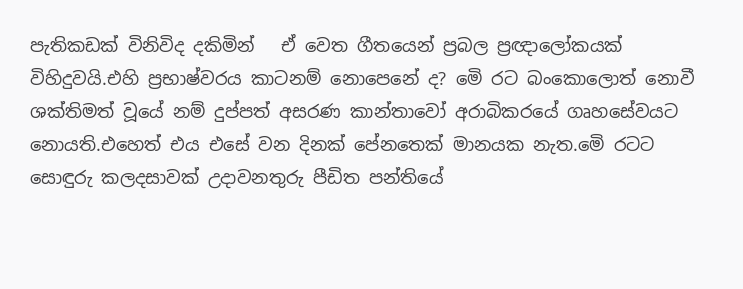පැතිකඩක් විනිවිද දකිමින්   ඒ වෙත ගීතයෙන් ප්‍රබල ප්‍රඥාලෝකයක් විහිදුවයි.එහි ප්‍රභාෂ්වරය කාටනම් නොපෙනේ ද? මෙි රට බංකොලොත් නොවී ශක්තිමත් වූයේ නම් දුප්පත් අසරණ කාන්තාවෝ අරාබිකරයේ ගෘහසේවයට නොයති.එහෙත් එය එසේ වන දිනක් පේනතෙක් මානයක නැත.මෙි රටට සොඳුරු කලදසාවක් උදාවනතුරු පීඩිත පන්තියේ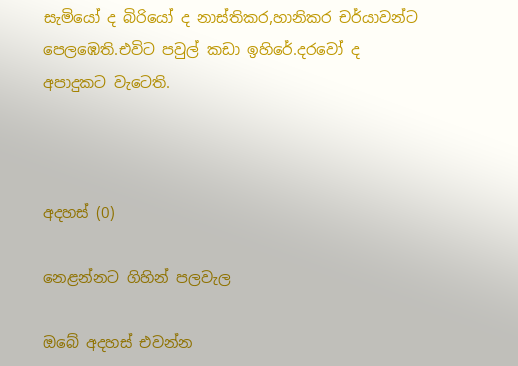සැමියෝ ද බිරියෝ ද නාස්තිකර,හානිකර චර්යාවන්ට පෙලඹෙති.එවිට පවුල් කඩා ඉහිරේ.දරවෝ ද අපාදුකට වැටෙති.



අදහස් (0)

නෙළන්නට ගිහින් පලවැල

ඔබේ අදහස් එවන්න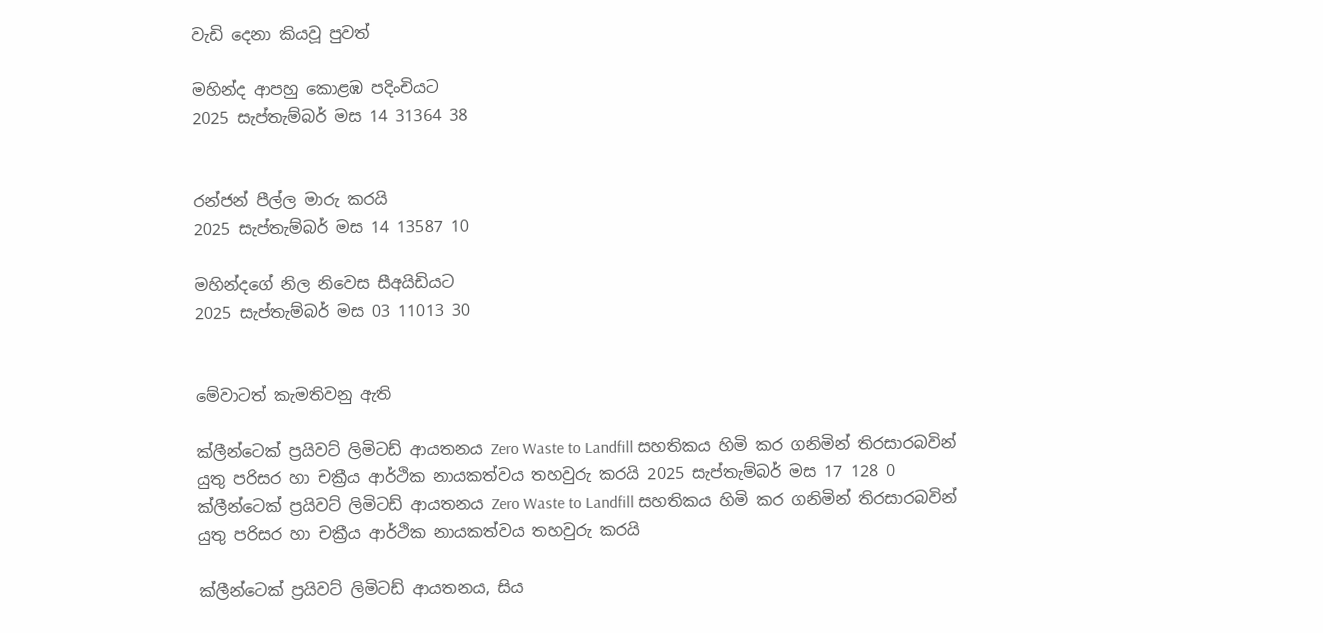වැඩි දෙනා කියවූ පුවත්

මහින්ද ආපහු කොළඹ පදිංචියට
2025 සැප්තැම්බර් මස 14 31364 38


රන්ජන් පීල්ල මාරු කරයි
2025 සැප්තැම්බර් මස 14 13587 10

මහින්දගේ නිල නිවෙස සීඅයිඩියට
2025 සැප්තැම්බර් මස 03 11013 30


මේවාටත් කැමතිවනු ඇති

ක්ලීන්ටෙක් ප්‍රයිවට් ලිමිටඩ් ආයතනය Zero Waste to Landfill සහතිකය හිමි කර ගනිමින් තිරසාරබවින් යුතු පරිසර හා චක්‍රීය ආර්ථික නායකත්වය තහවුරු කරයි 2025 සැප්තැම්බර් මස 17 128 0
ක්ලීන්ටෙක් ප්‍රයිවට් ලිමිටඩ් ආයතනය Zero Waste to Landfill සහතිකය හිමි කර ගනිමින් තිරසාරබවින් යුතු පරිසර හා චක්‍රීය ආර්ථික නායකත්වය තහවුරු කරයි

ක්ලීන්ටෙක් ප්‍රයිවට් ලිමිටඩ් ආයතනය, සිය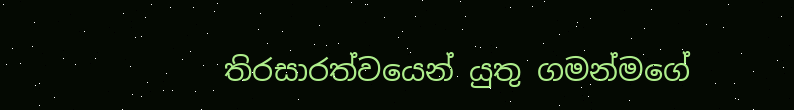තිරසාරත්වයෙන් යුතු ගමන්මගේ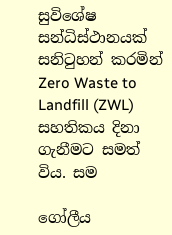සුවිශේෂ සන්ධිස්ථානයක් සනිටුහන් කරමින් Zero Waste to Landfill (ZWL) සහතිකය දිනා ගැනීමට සමත් විය. සම

ගෝලීය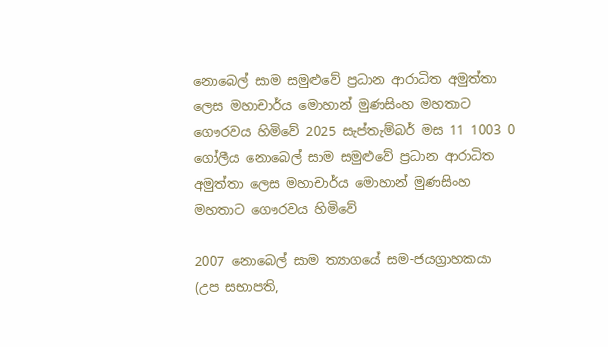නොබෙල් සාම සමුළුවේ ප්‍රධාන ආරාධිත අමුත්තා ලෙස මහාචාර්ය මොහාන් මුණසිංහ මහතාට ගෞරවය හිමිවේ 2025 සැප්තැම්බර් මස 11 1003 0
ගෝලීය නොබෙල් සාම සමුළුවේ ප්‍රධාන ආරාධිත අමුත්තා ලෙස මහාචාර්ය මොහාන් මුණසිංහ මහතාට ගෞරවය හිමිවේ

2007 නොබෙල් සාම ත්‍යාගයේ සම-ජයග්‍රාහකයා (උප සභාපති,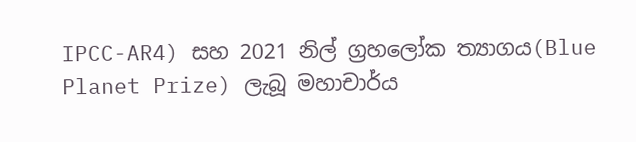IPCC-AR4) සහ 2021 නිල් ග්‍රහලෝක ත්‍යාගය(Blue Planet Prize) ලැබූ මහාචාර්ය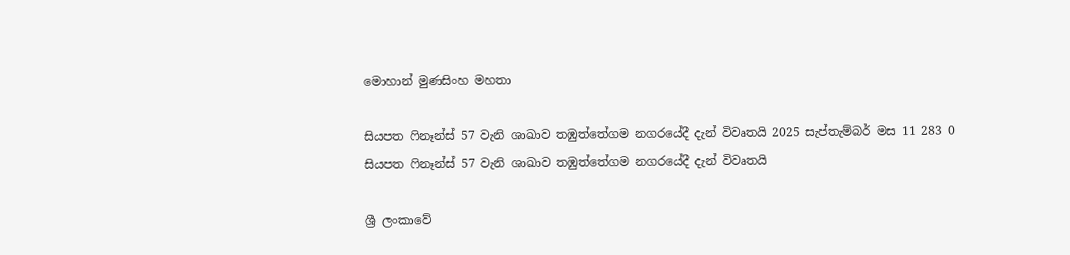මොහාන් මුණසිංහ මහතා

සියපත ෆිනෑන්ස් 57 වැනි ශාඛාව තඹුත්තේගම නගරයේදී දැන් විවෘතයි 2025 සැප්තැම්බර් මස 11 283 0
සියපත ෆිනෑන්ස් 57 වැනි ශාඛාව තඹුත්තේගම නගරයේදී දැන් විවෘතයි

ශ්‍රී ලංකාවේ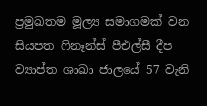ප්‍රමුඛතම මූල්‍ය සමාගමක් වන සියපත ෆිනෑන්ස් පීඑල්සී දීප ව්‍යාප්ත ශාඛා ජාලයේ 57 වැනි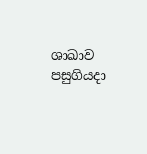ශාඛාව පසුගියදා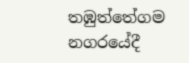තඹුත්තේගම නගරයේදී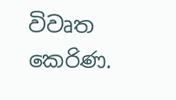විවෘත කෙරිණ.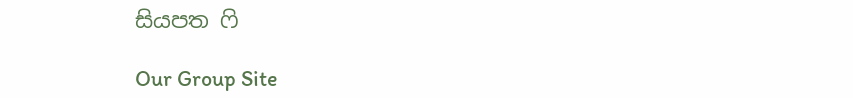සියපත ෆි

Our Group Site